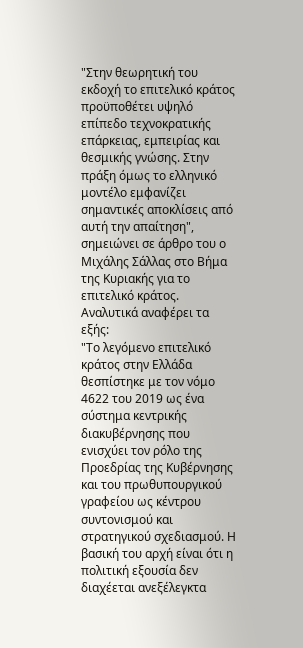"Στην θεωρητική του εκδοχή το επιτελικό κράτος προϋποθέτει υψηλό επίπεδο τεχνοκρατικής επάρκειας, εμπειρίας και θεσμικής γνώσης. Στην πράξη όμως το ελληνικό μοντέλο εμφανίζει σημαντικές αποκλίσεις από αυτή την απαίτηση", σημειώνει σε άρθρο του ο Μιχάλης Σάλλας στο Βήμα της Κυριακής για το επιτελικό κράτος. Αναλυτικά αναφέρει τα εξής:
"Το λεγόμενο επιτελικό κράτος στην Ελλάδα θεσπίστηκε με τον νόμο 4622 του 2019 ως ένα σύστημα κεντρικής διακυβέρνησης που ενισχύει τον ρόλο της Προεδρίας της Κυβέρνησης και του πρωθυπουργικού γραφείου ως κέντρου συντονισμού και στρατηγικού σχεδιασμού. Η βασική του αρχή είναι ότι η πολιτική εξουσία δεν διαχέεται ανεξέλεγκτα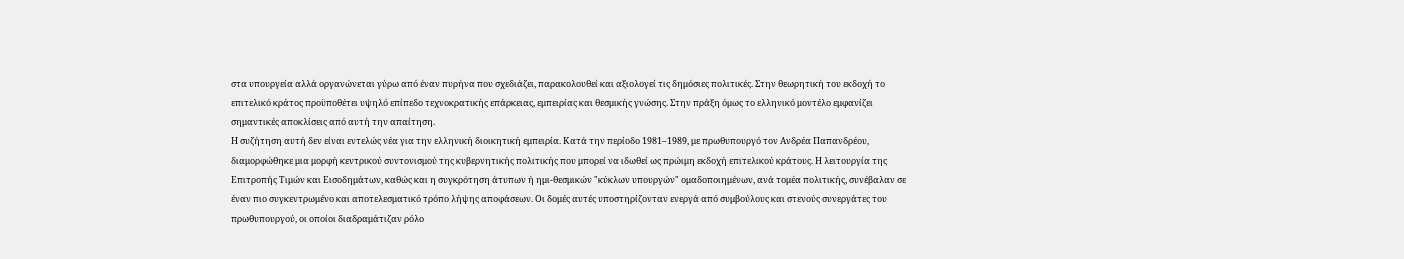στα υπουργεία αλλά οργανώνεται γύρω από έναν πυρήνα που σχεδιάζει, παρακολουθεί και αξιολογεί τις δημόσιες πολιτικές. Στην θεωρητική του εκδοχή το επιτελικό κράτος προϋποθέτει υψηλό επίπεδο τεχνοκρατικής επάρκειας, εμπειρίας και θεσμικής γνώσης. Στην πράξη όμως το ελληνικό μοντέλο εμφανίζει σημαντικές αποκλίσεις από αυτή την απαίτηση.
Η συζήτηση αυτή δεν είναι εντελώς νέα για την ελληνική διοικητική εμπειρία. Κατά την περίοδο 1981–1989, με πρωθυπουργό τον Ανδρέα Παπανδρέου, διαμορφώθηκε μια μορφή κεντρικού συντονισμού της κυβερνητικής πολιτικής που μπορεί να ιδωθεί ως πρώιμη εκδοχή επιτελικού κράτους. Η λειτουργία της Επιτροπής Τιμών και Εισοδημάτων, καθώς και η συγκρότηση άτυπων ή ημι-θεσμικών "κύκλων υπουργών" ομαδοποιημένων, ανά τομέα πολιτικής, συνέβαλαν σε έναν πιο συγκεντρωμένο και αποτελεσματικό τρόπο λήψης αποφάσεων. Οι δομές αυτές υποστηρίζονταν ενεργά από συμβούλους και στενούς συνεργάτες του πρωθυπουργού, οι οποίοι διαδραμάτιζαν ρόλο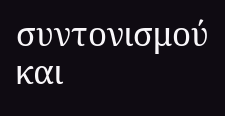συντονισμού και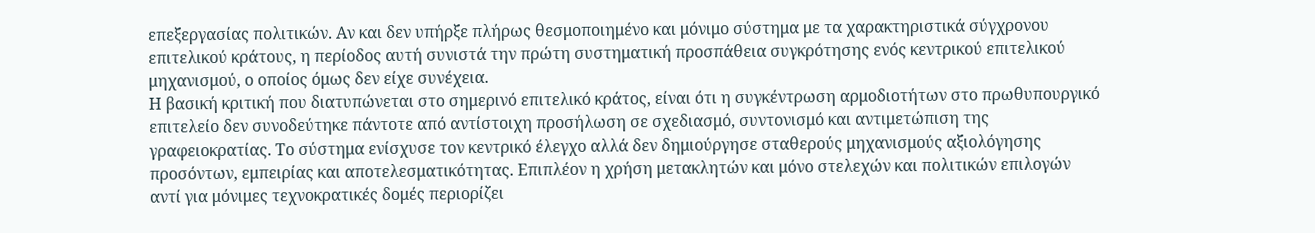επεξεργασίας πολιτικών. Αν και δεν υπήρξε πλήρως θεσμοποιημένο και μόνιμο σύστημα με τα χαρακτηριστικά σύγχρονου επιτελικού κράτους, η περίοδος αυτή συνιστά την πρώτη συστηματική προσπάθεια συγκρότησης ενός κεντρικού επιτελικού μηχανισμού, ο οποίος όμως δεν είχε συνέχεια.
Η βασική κριτική που διατυπώνεται στο σημερινό επιτελικό κράτος, είναι ότι η συγκέντρωση αρμοδιοτήτων στο πρωθυπουργικό επιτελείο δεν συνοδεύτηκε πάντοτε από αντίστοιχη προσήλωση σε σχεδιασμό, συντονισμό και αντιμετώπιση της γραφειοκρατίας. Το σύστημα ενίσχυσε τον κεντρικό έλεγχο αλλά δεν δημιούργησε σταθερούς μηχανισμούς αξιολόγησης προσόντων, εμπειρίας και αποτελεσματικότητας. Επιπλέον η χρήση μετακλητών και μόνο στελεχών και πολιτικών επιλογών αντί για μόνιμες τεχνοκρατικές δομές περιορίζει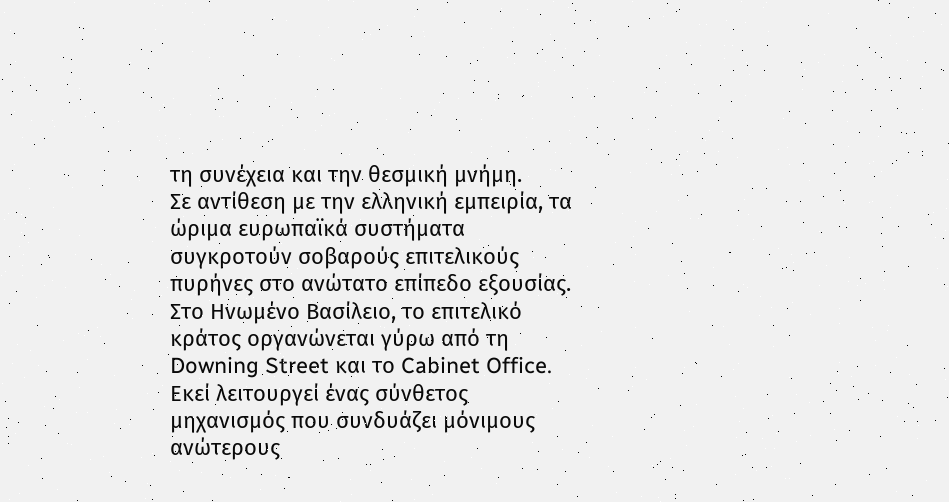τη συνέχεια και την θεσμική μνήμη.
Σε αντίθεση με την ελληνική εμπειρία, τα ώριμα ευρωπαϊκά συστήματα συγκροτούν σοβαρούς επιτελικούς πυρήνες στο ανώτατο επίπεδο εξουσίας.
Στο Ηνωμένο Βασίλειο, το επιτελικό κράτος οργανώνεται γύρω από τη Downing Street και το Cabinet Office. Εκεί λειτουργεί ένας σύνθετος μηχανισμός που συνδυάζει μόνιμους ανώτερους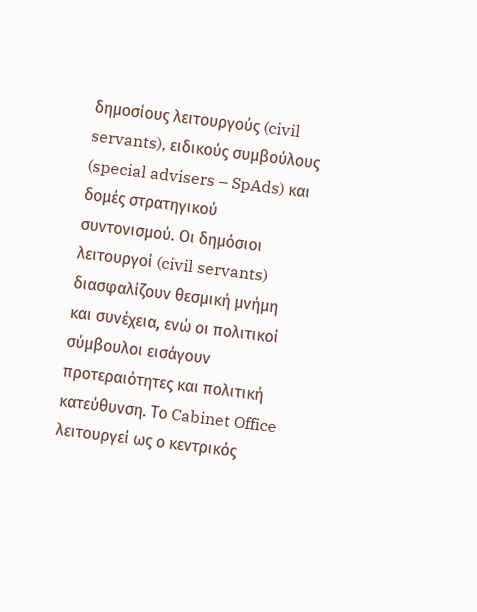δημοσίους λειτουργούς (civil servants), ειδικούς συμβούλους (special advisers – SpAds) και δομές στρατηγικού συντονισμού. Οι δημόσιοι λειτουργοί (civil servants) διασφαλίζουν θεσμική μνήμη και συνέχεια, ενώ οι πολιτικοί σύμβουλοι εισάγουν προτεραιότητες και πολιτική κατεύθυνση. Το Cabinet Office λειτουργεί ως ο κεντρικός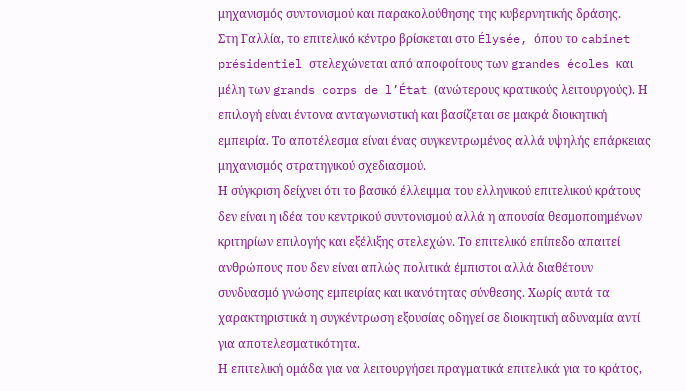μηχανισμός συντονισμού και παρακολούθησης της κυβερνητικής δράσης.
Στη Γαλλία, το επιτελικό κέντρο βρίσκεται στο Élysée, όπου το cabinet présidentiel στελεχώνεται από αποφοίτους των grandes écoles και μέλη των grands corps de l’État (ανώτερους κρατικούς λειτουργούς). Η επιλογή είναι έντονα ανταγωνιστική και βασίζεται σε μακρά διοικητική εμπειρία. Το αποτέλεσμα είναι ένας συγκεντρωμένος αλλά υψηλής επάρκειας μηχανισμός στρατηγικού σχεδιασμού.
Η σύγκριση δείχνει ότι το βασικό έλλειμμα του ελληνικού επιτελικού κράτους δεν είναι η ιδέα του κεντρικού συντονισμού αλλά η απουσία θεσμοποιημένων κριτηρίων επιλογής και εξέλιξης στελεχών. Το επιτελικό επίπεδο απαιτεί ανθρώπους που δεν είναι απλώς πολιτικά έμπιστοι αλλά διαθέτουν συνδυασμό γνώσης εμπειρίας και ικανότητας σύνθεσης. Χωρίς αυτά τα χαρακτηριστικά η συγκέντρωση εξουσίας οδηγεί σε διοικητική αδυναμία αντί για αποτελεσματικότητα.
Η επιτελική ομάδα για να λειτουργήσει πραγματικά επιτελικά για το κράτος,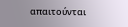απαιτούνται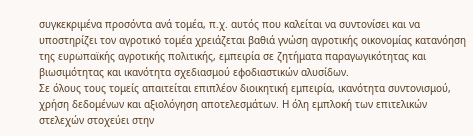συγκεκριμένα προσόντα ανά τομέα, π.χ. αυτός που καλείται να συντονίσει και να υποστηρίζει τον αγροτικό τομέα χρειάζεται βαθιά γνώση αγροτικής οικονομίας κατανόηση της ευρωπαϊκής αγροτικής πολιτικής, εμπειρία σε ζητήματα παραγωγικότητας και βιωσιμότητας και ικανότητα σχεδιασμού εφοδιαστικών αλυσίδων.
Σε όλους τους τομείς απαιτείται επιπλέον διοικητική εμπειρία, ικανότητα συντονισμού, χρήση δεδομένων και αξιολόγηση αποτελεσμάτων. Η όλη εμπλοκή των επιτελικών στελεχών στοχεύει στην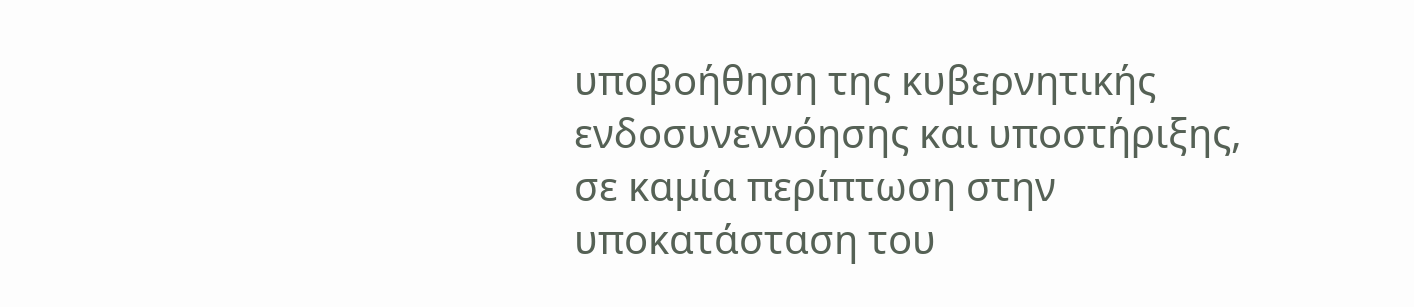υποβοήθηση της κυβερνητικής ενδοσυνεννόησης και υποστήριξης, σε καμία περίπτωση στην υποκατάσταση του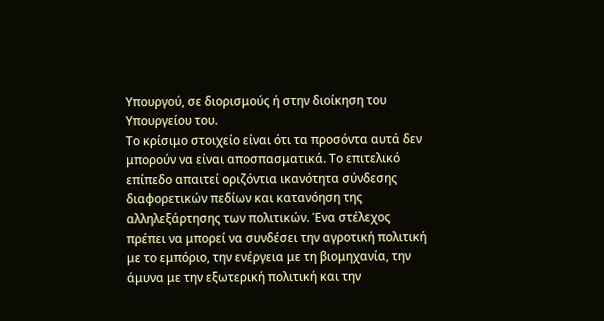Υπουργού, σε διορισμούς ή στην διοίκηση του Υπουργείου του.
Το κρίσιμο στοιχείο είναι ότι τα προσόντα αυτά δεν μπορούν να είναι αποσπασματικά. Το επιτελικό επίπεδο απαιτεί οριζόντια ικανότητα σύνδεσης διαφορετικών πεδίων και κατανόηση της αλληλεξάρτησης των πολιτικών. Ένα στέλεχος πρέπει να μπορεί να συνδέσει την αγροτική πολιτική με το εμπόριο, την ενέργεια με τη βιομηχανία, την άμυνα με την εξωτερική πολιτική και την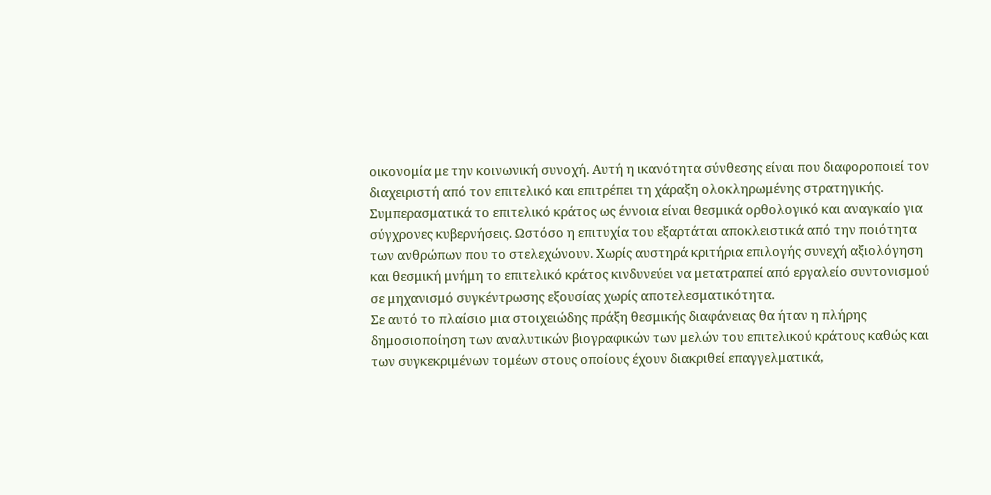οικονομία με την κοινωνική συνοχή. Αυτή η ικανότητα σύνθεσης είναι που διαφοροποιεί τον διαχειριστή από τον επιτελικό και επιτρέπει τη χάραξη ολοκληρωμένης στρατηγικής.
Συμπερασματικά το επιτελικό κράτος ως έννοια είναι θεσμικά ορθολογικό και αναγκαίο για σύγχρονες κυβερνήσεις. Ωστόσο η επιτυχία του εξαρτάται αποκλειστικά από την ποιότητα των ανθρώπων που το στελεχώνουν. Χωρίς αυστηρά κριτήρια επιλογής συνεχή αξιολόγηση και θεσμική μνήμη το επιτελικό κράτος κινδυνεύει να μετατραπεί από εργαλείο συντονισμού σε μηχανισμό συγκέντρωσης εξουσίας χωρίς αποτελεσματικότητα.
Σε αυτό το πλαίσιο μια στοιχειώδης πράξη θεσμικής διαφάνειας θα ήταν η πλήρης δημοσιοποίηση των αναλυτικών βιογραφικών των μελών του επιτελικού κράτους καθώς και των συγκεκριμένων τομέων στους οποίους έχουν διακριθεί επαγγελματικά,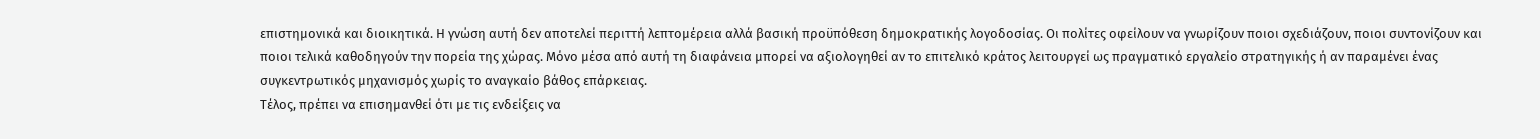επιστημονικά και διοικητικά. Η γνώση αυτή δεν αποτελεί περιττή λεπτομέρεια αλλά βασική προϋπόθεση δημοκρατικής λογοδοσίας. Οι πολίτες οφείλουν να γνωρίζουν ποιοι σχεδιάζουν, ποιοι συντονίζουν και ποιοι τελικά καθοδηγούν την πορεία της χώρας. Μόνο μέσα από αυτή τη διαφάνεια μπορεί να αξιολογηθεί αν το επιτελικό κράτος λειτουργεί ως πραγματικό εργαλείο στρατηγικής ή αν παραμένει ένας συγκεντρωτικός μηχανισμός χωρίς το αναγκαίο βάθος επάρκειας.
Τέλος, πρέπει να επισημανθεί ότι με τις ενδείξεις να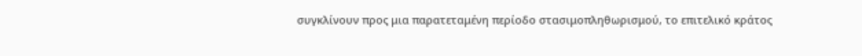συγκλίνουν προς μια παρατεταμένη περίοδο στασιμοπληθωρισμού, το επιτελικό κράτος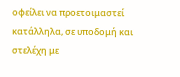οφείλει να προετοιμαστεί κατάλληλα, σε υποδομή και στελέχη με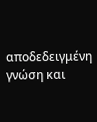αποδεδειγμένη γνώση και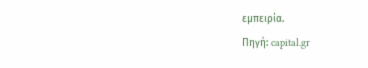εμπειρία.
Πηγή: capital.gr